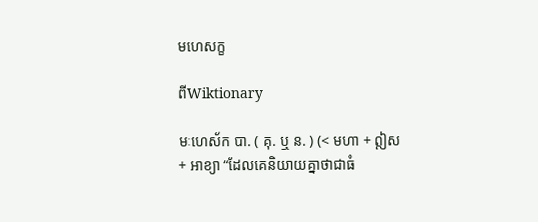មហេសក្ខ

ពីWiktionary

មៈហេស័ក បា. ( គុ. ឬ ន. ) (< មហា + ឦស + អាខ្យា “ដែលគេនិយាយគ្នាថាជាធំ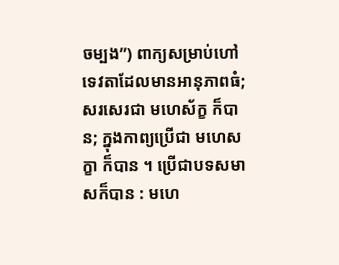ចម្បង”) ពាក្យសម្រាប់ហៅទេវតាដែលមានអានុភាពធំ; សរសេរជា មហេស័ក្ខ ក៏បាន; ក្នុងកាព្យប្រើជា មហេសក្ខា ក៏បាន ។ ប្រើជាបទសមាសក៏បាន : មហេ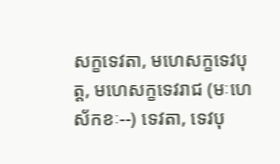សក្ខទេវតា, មហេសក្ខទេវបុត្ត, មហេសក្ខទេវរាជ (មៈហេស័កខៈ--) ទេវតា, ទេវបុ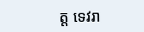ត្ត ទេវរា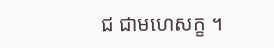ជ ជាមហេសក្ខ ។